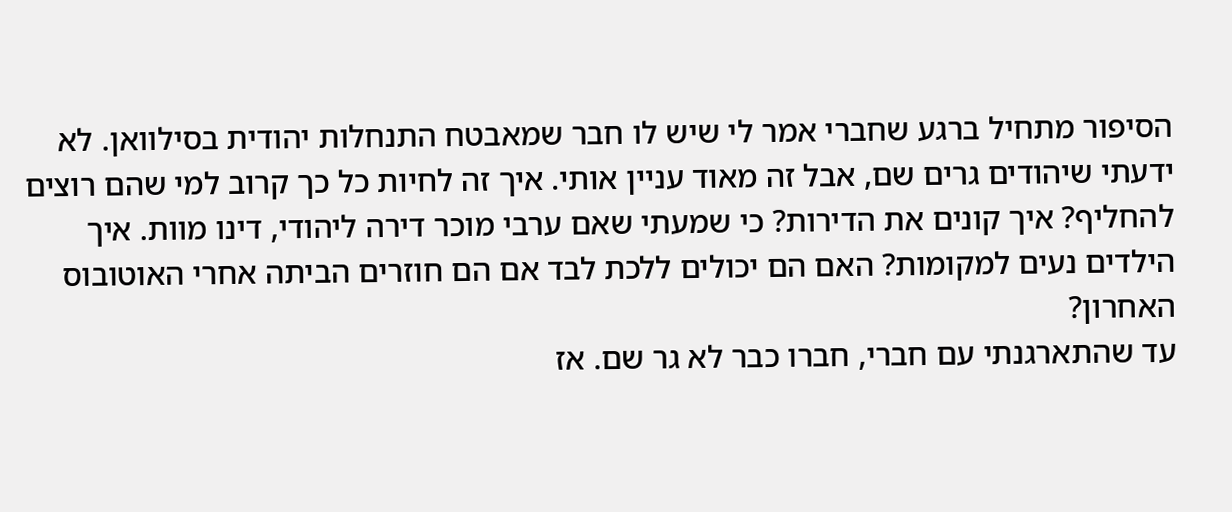הסיפור מתחיל ברגע שחברי אמר לי שיש לו חבר שמאבטח התנחלות יהודית בסילוואן. לא ידעתי שיהודים גרים שם, אבל זה מאוד עניין אותי. איך זה לחיות כל כך קרוב למי שהם רוצים להחליף? איך קונים את הדירות? כי שמעתי שאם ערבי מוכר דירה ליהודי, דינו מוות. איך הילדים נעים למקומות? האם הם יכולים ללכת לבד אם הם חוזרים הביתה אחרי האוטובוס האחרון?
עד שהתארגנתי עם חברי, חברו כבר לא גר שם. אז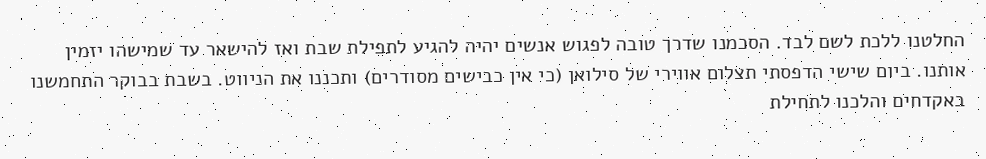החלטנו ללכת לשם לבד. הסכמנו שדרך טובה לפגוש אנשים יהיה להגיע לתפילת שבת ואז להישאר עד שמישהו יזמין אותנו. ביום שישי הדפסתי תצלום אווירי של סילואן (כי אין כבישים מסודרים) ותכננו את הניווט. בשבת בבוקר התחמשנו באקדחים והלכנו לתחילת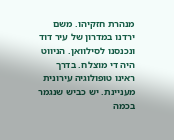מנהרת חזקיהו. משם ירדנו במדרון של עיר דוד ונכנסנו לסילוואן. הניווט היה די מוצלח. בדרך ראינו טופולוגיה עירונית מעניינת. יש כביש שנגמר בכמה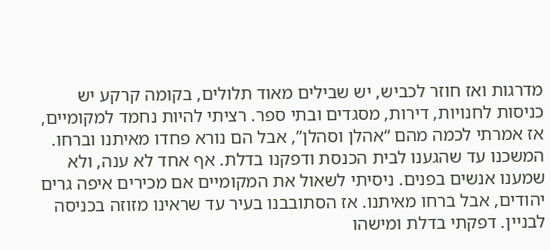מדרגות ואז חוזר לכביש, יש שבילים מאוד תלולים, בקומה קרקע יש כניסות לחנויות, דירות, מסגדים ובתי ספר. רציתי להיות נחמד למקומיים, אז אמרתי לכמה מהם “אהלן וסהלן”, אבל הם נורא פחדו מאיתנו וברחו. המשכנו עד שהגענו לבית הכנסת ודפקנו בדלת. אף אחד לא ענה, ולא שמענו אנשים בפנים. ניסיתי לשאול את המקומיים אם מכירים איפה גרים יהודים, אבל ברחו מאיתנו. אז הסתובבנו בעיר עד שראינו מזוזה בכניסה לבניין. דפקתי בדלת ומישהו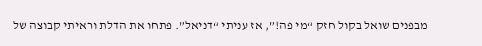מבפנים שואל בקול חזק “מי פה!”, אז עניתי “דניאל”. פתחו את הדלת וראיתי קבוצה של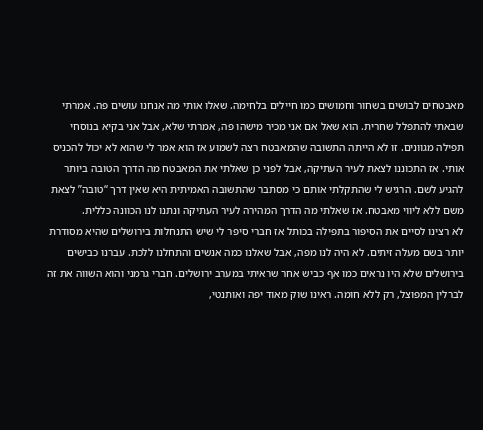מאבטחים לבושים בשחור וחמושים כמו חיילים בלחימה. שאלו אותי מה אנחנו עושים פה. אמרתי שבאתי להתפלל שחרית. הוא שאל אם אני מכיר מישהו פה, אמרתי שלא, אבל אני בקיא בנוסחי תפילה מגוונים. זו לא הייתה התשובה שהמאבטח רצה לשמוע אז הוא אמר לי שהוא לא יכול להכניס אותי. אז התכוננו לצאת לעיר העתיקה, אבל לפני כן שאלתי את המאבטח מה הדרך הטובה ביותר להגיע לשם. הרגיש לי שהתקלתי אותם כי מסתבר שהתשובה האמיתית היא שאין דרך “טובה” לצאת משם ללא ליווי מאבטח. אז שאלתי מה הדרך המהירה לעיר העתיקה ונתנו לנו הכוונה כללית.
לא רצינו לסיים את הסיפור בתפילה בכותל אז חברי סיפר לי שיש התנחלות בירושלים שהיא מסודרת יותר בשם מעלה זיתים. לא היה לנו מפה, אבל שאלנו כמה אנשים והתחלנו ללכת. עברנו כבישים בירושלים שלא היו נראים כמו אף כביש אחר שראיתי במערב ירושלים. חברי גרמני והוא השווה את זה לברלין המפוצל, רק ללא חומה. ראינו שוק מאוד יפה ואותנטי,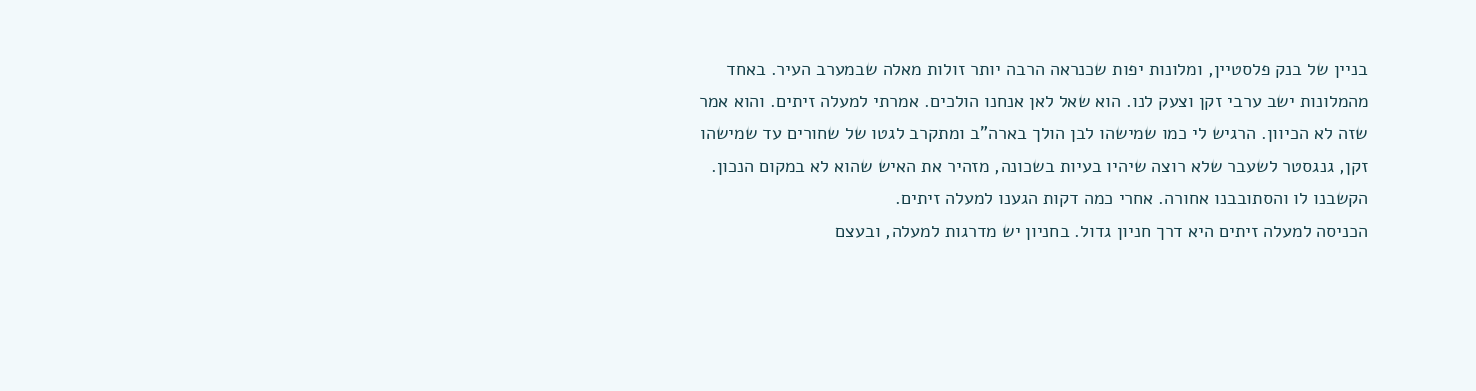בניין של בנק פלסטיין, ומלונות יפות שכנראה הרבה יותר זולות מאלה שבמערב העיר. באחד מהמלונות ישב ערבי זקן וצעק לנו. הוא שאל לאן אנחנו הולכים. אמרתי למעלה זיתים. והוא אמר שזה לא הכיוון. הרגיש לי כמו שמישהו לבן הולך בארה"ב ומתקרב לגטו של שחורים עד שמישהו זקן, גנגסטר לשעבר שלא רוצה שיהיו בעיות בשכונה, מזהיר את האיש שהוא לא במקום הנכון. הקשבנו לו והסתובבנו אחורה. אחרי כמה דקות הגענו למעלה זיתים.
הכניסה למעלה זיתים היא דרך חניון גדול. בחניון יש מדרגות למעלה, ובעצם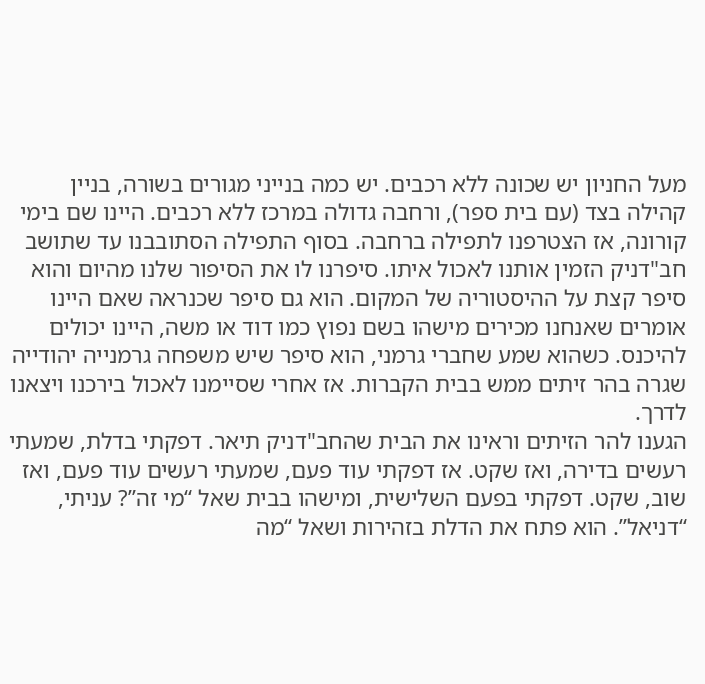מעל החניון יש שכונה ללא רכבים. יש כמה בנייני מגורים בשורה, בניין קהילה בצד (עם בית ספר), ורחבה גדולה במרכז ללא רכבים. היינו שם בימי קורונה, אז הצטרפנו לתפילה ברחבה. בסוף התפילה הסתובבנו עד שתושב חב"דניק הזמין אותנו לאכול איתו. סיפרנו לו את הסיפור שלנו מהיום והוא סיפר קצת על ההיסטוריה של המקום. הוא גם סיפר שכנראה שאם היינו אומרים שאנחנו מכירים מישהו בשם נפוץ כמו דוד או משה, היינו יכולים להיכנס. כשהוא שמע שחברי גרמני, הוא סיפר שיש משפחה גרמנייה יהודייה שגרה בהר זיתים ממש בבית הקברות. אז אחרי שסיימנו לאכול בירכנו ויצאנו לדרך.
הגענו להר הזיתים וראינו את הבית שהחב"דניק תיאר. דפקתי בדלת, שמעתי רעשים בדירה, ואז שקט. אז דפקתי עוד פעם, שמעתי רעשים עוד פעם, ואז שוב, שקט. דפקתי בפעם השלישית, ומישהו בבית שאל “מי זה”? עניתי, “דניאל”. הוא פתח את הדלת בזהירות ושאל “מה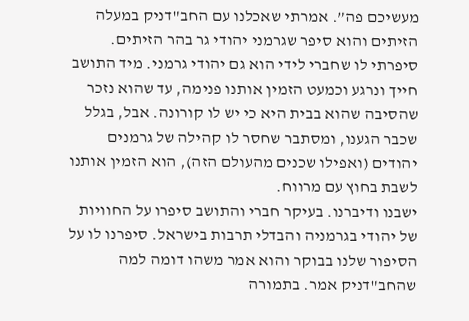מעשיכם פה”. אמרתי שאכלנו עם החב"דניק במעלה הזיתים והוא סיפר שגרמני יהודי גר בהר הזיתים. סיפרתי לו שחברי לידי הוא גם יהודי גרמני. מיד התושב חייך ונרגע וכמעט הזמין אותנו פנימה, עד שהוא נזכר שהסיבה שהוא בבית היא כי יש לו קורונה. אבל, בגלל שכבר הגענו, ומסתבר שחסר לו קהילה של גרמנים יהודים (ואפילו שכנים מהעולם הזה), הוא הזמין אותנו לשבת בחוץ עם מרווח.
ישבנו ודיברנו. בעיקר חברי והתושב סיפרו על החוויות של יהודי בגרמניה והבדלי תרבות בישראל. סיפרנו לו על הסיפור שלנו בבוקר והוא אמר משהו דומה למה שהחב"דניק אמר. בתמורה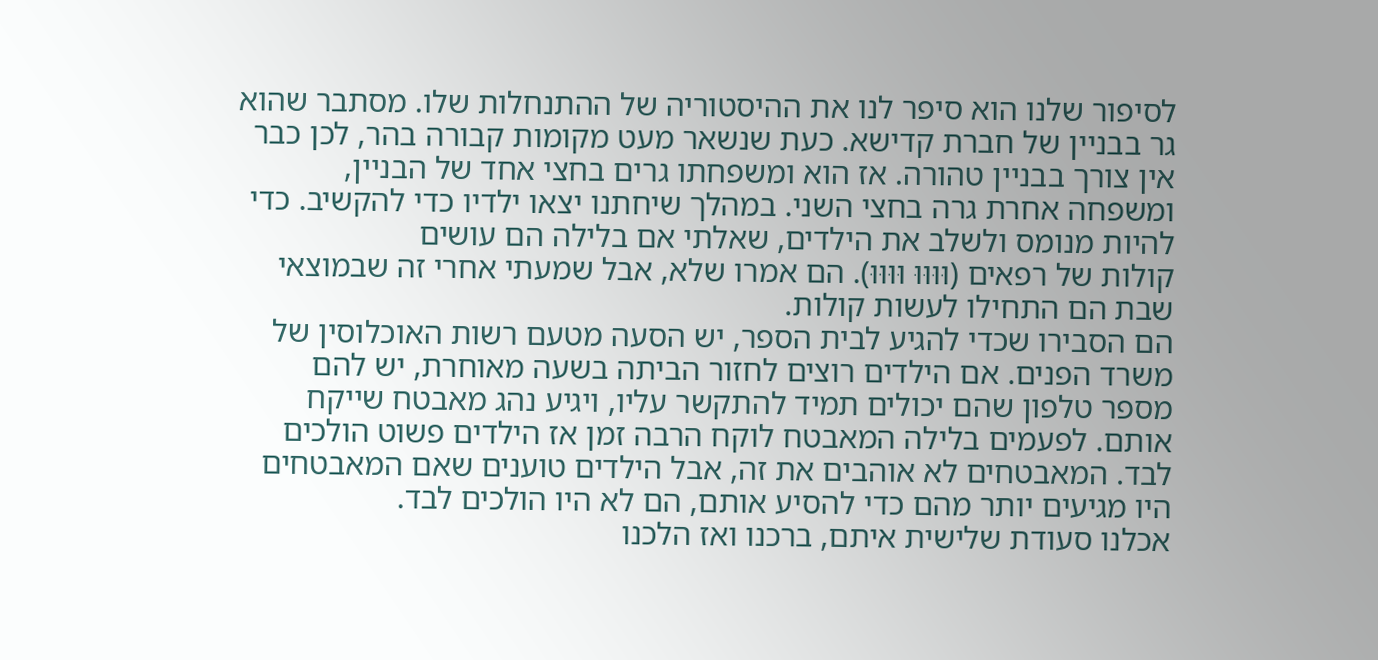לסיפור שלנו הוא סיפר לנו את ההיסטוריה של ההתנחלות שלו. מסתבר שהוא גר בבניין של חברת קדישא. כעת שנשאר מעט מקומות קבורה בהר, לכן כבר אין צורך בבניין טהורה. אז הוא ומשפחתו גרים בחצי אחד של הבניין, ומשפחה אחרת גרה בחצי השני. במהלך שיחתנו יצאו ילדיו כדי להקשיב. כדי להיות מנומס ולשלב את הילדים, שאלתי אם בלילה הם עושים
קולות של רפאים (וּוּוּוּ וּוּוּוּ). הם אמרו שלא, אבל שמעתי אחרי זה שבמוצאי שבת הם התחילו לעשות קולות.
הם הסבירו שכדי להגיע לבית הספר, יש הסעה מטעם רשות האוכלוסין של משרד הפנים. אם הילדים רוצים לחזור הביתה בשעה מאוחרת, יש להם מספר טלפון שהם יכולים תמיד להתקשר עליו, ויגיע נהג מאבטח שייקח אותם. לפעמים בלילה המאבטח לוקח הרבה זמן אז הילדים פשוט הולכים לבד. המאבטחים לא אוהבים את זה, אבל הילדים טוענים שאם המאבטחים היו מגיעים יותר מהם כדי להסיע אותם, הם לא היו הולכים לבד.
אכלנו סעודת שלישית איתם, ברכנו ואז הלכנו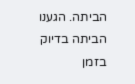הביתה. הגענו הביתה בדיוק בזמן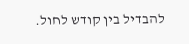להבדיל בין קודש לחול.